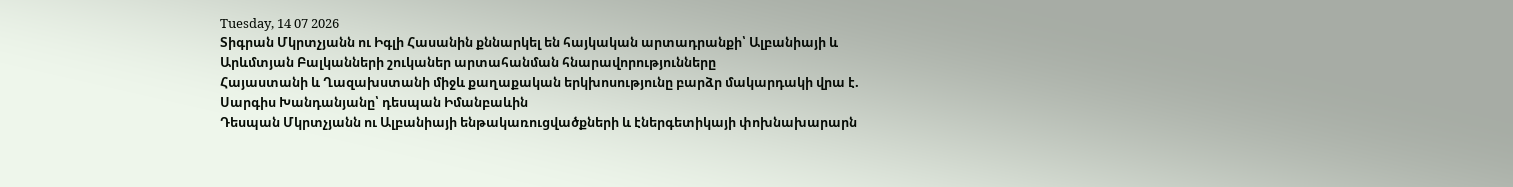Tuesday, 14 07 2026
Տիգրան Մկրտչյանն ու Իգլի Հասանին քննարկել են հայկական արտադրանքի՝ Ալբանիայի և Արևմտյան Բալկանների շուկաներ արտահանման հնարավորությունները
Հայաստանի և Ղազախստանի միջև քաղաքական երկխոսությունը բարձր մակարդակի վրա է. Սարգիս Խանդանյանը՝ դեսպան Իմանբաևին
Դեսպան Մկրտչյանն ու Ալբանիայի ենթակառուցվածքների և էներգետիկայի փոխնախարարն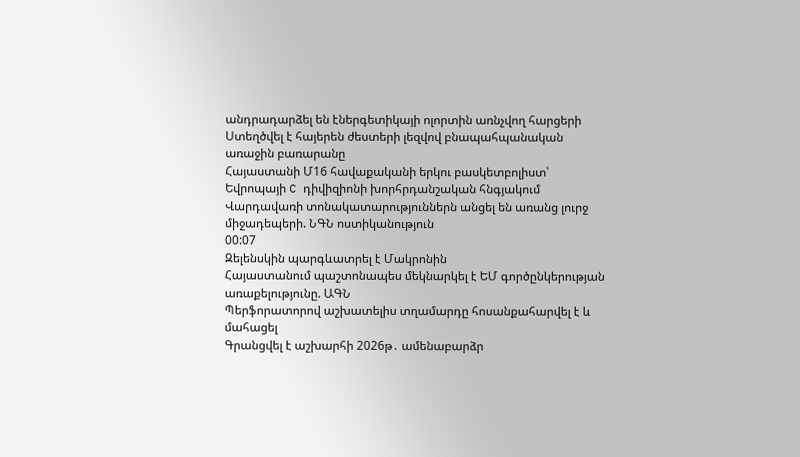անդրադարձել են էներգետիկայի ոլորտին առնչվող հարցերի
Ստեղծվել է հայերեն ժեստերի լեզվով բնապահպանական առաջին բառարանը
Հայաստանի Մ16 հավաքականի երկու բասկետբոլիստ՝ Եվրոպայի C դիվիզիոնի խորհրդանշական հնգյակում
Վարդավառի տոնակատարություններն անցել են առանց լուրջ միջադեպերի. ՆԳՆ ոստիկանություն
00:07
Զելենսկին պարգևատրել է Մակրոնին
Հայաստանում պաշտոնապես մեկնարկել է ԵՄ գործընկերության առաքելությունը. ԱԳՆ
Պերֆորատորով աշխատելիս տղամարդը հոսանքահարվել է և մահացել
Գրանցվել է աշխարհի 2026թ․ ամենաբարձր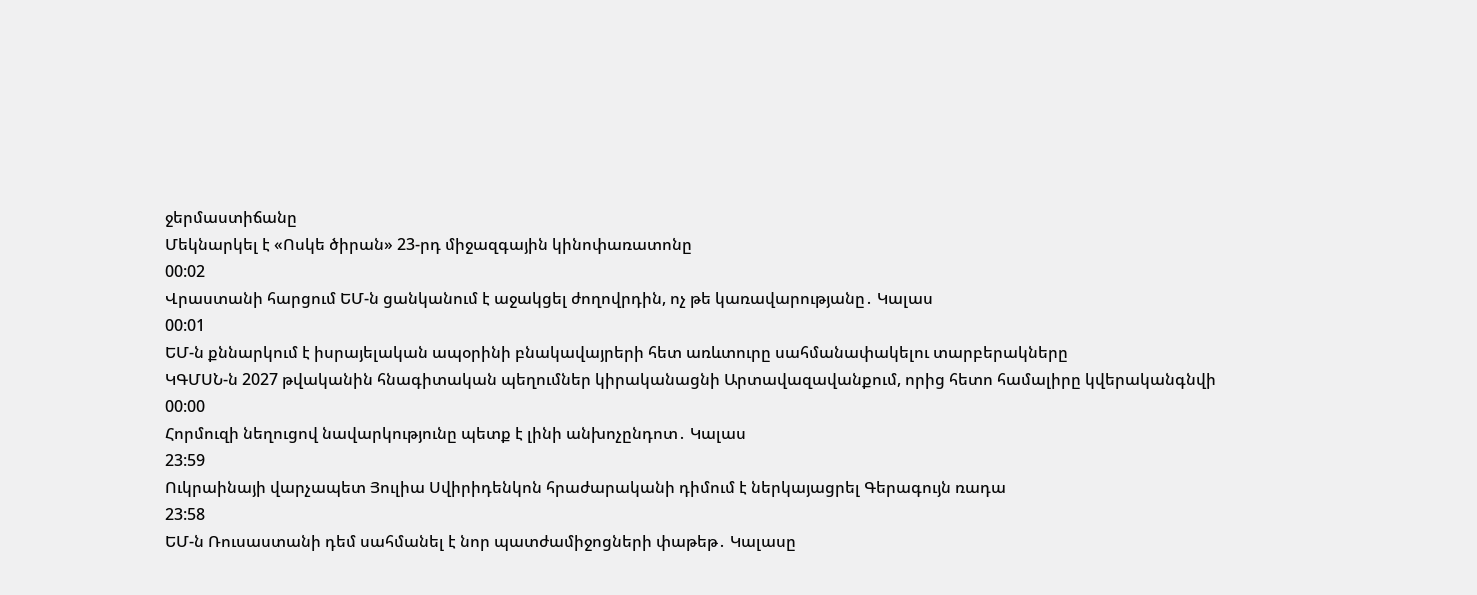ջերմաստիճանը
Մեկնարկել է «Ոսկե ծիրան» 23-րդ միջազգային կինոփառատոնը
00:02
Վրաստանի հարցում ԵՄ-ն ցանկանում է աջակցել ժողովրդին, ոչ թե կառավարությանը․ Կալաս
00:01
ԵՄ-ն քննարկում է իսրայելական ապօրինի բնակավայրերի հետ առևտուրը սահմանափակելու տարբերակները
ԿԳՄՍՆ-ն 2027 թվականին հնագիտական պեղումներ կիրականացնի Արտավազավանքում, որից հետո համալիրը կվերականգնվի
00:00
Հորմուզի նեղուցով նավարկությունը պետք է լինի անխոչընդոտ․ Կալաս
23:59
Ուկրաինայի վարչապետ Յուլիա Սվիրիդենկոն հրաժարականի դիմում է ներկայացրել Գերագույն ռադա
23:58
ԵՄ-ն Ռուսաստանի դեմ սահմանել է նոր պատժամիջոցների փաթեթ․ Կալասը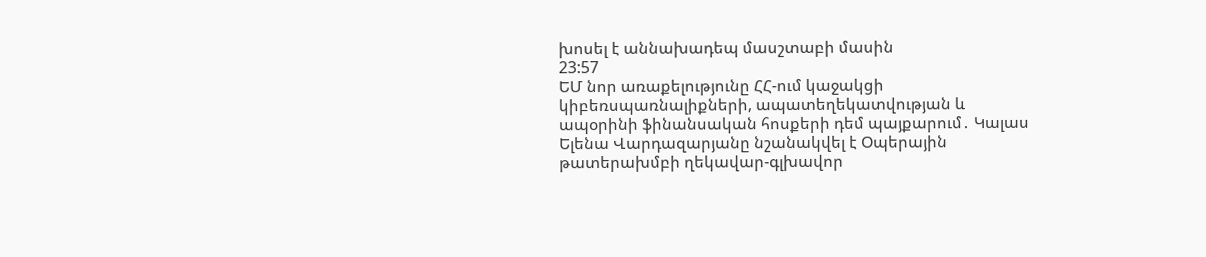խոսել է աննախադեպ մասշտաբի մասին
23:57
ԵՄ նոր առաքելությունը ՀՀ-ում կաջակցի կիբեռսպառնալիքների, ապատեղեկատվության և ապօրինի ֆինանսական հոսքերի դեմ պայքարում․ Կալաս
Ելենա Վարդազարյանը նշանակվել է Օպերային թատերախմբի ղեկավար-գլխավոր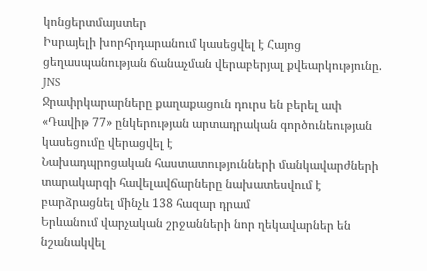կոնցերտմայստեր
Իսրայելի խորհրդարանում կասեցվել է Հայոց ցեղասպանության ճանաչման վերաբերյալ քվեարկությունը. JNS
Ջրափրկարարները քաղաքացուն դուրս են բերել ափ
«Դավիթ 77» ընկերության արտադրական գործունեության կասեցումը վերացվել է
Նախադպրոցական հաստատությունների մանկավարժների տարակարգի հավելավճարները նախատեսվում է բարձրացնել մինչև 138 հազար դրամ
Երևանում վարչական շրջանների նոր ղեկավարներ են նշանակվել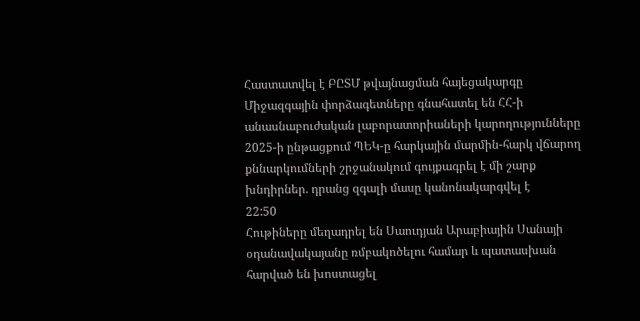Հաստատվել է ԲԸՏՄ թվայնացման հայեցակարգը
Միջազգային փորձագետները գնահատել են ՀՀ-ի անասնաբուժական լաբորատորիաների կարողությունները
2025-ի ընթացքում ՊԵԿ-ը հարկային մարմին-հարկ վճարող քննարկումների շրջանակում գույքագրել է մի շարք խնդիրներ. դրանց զգալի մասը կանոնակարգվել է
22:50
Հութիները մեղադրել են Սաուդյան Արաբիային Սանայի օդանավակայանը ռմբակոծելու համար և պատասխան հարված են խոստացել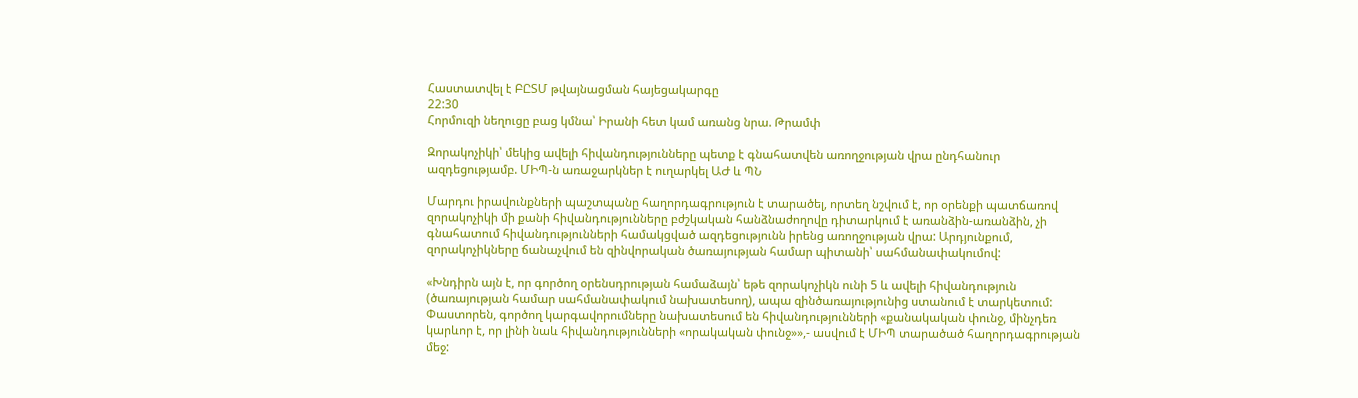Հաստատվել է ԲԸՏՄ թվայնացման հայեցակարգը
22:30
Հորմուզի նեղուցը բաց կմնա՝ Իրանի հետ կամ առանց նրա. Թրամփ

Զորակոչիկի՝ մեկից ավելի հիվանդությունները պետք է գնահատվեն առողջության վրա ընդհանուր ազդեցությամբ. ՄԻՊ-ն առաջարկներ է ուղարկել ԱԺ և ՊՆ

Մարդու իրավունքների պաշտպանը հաղորդագրություն է տարածել, որտեղ նշվում է, որ օրենքի պատճառով զորակոչիկի մի քանի հիվանդությունները բժշկական հանձնաժողովը դիտարկում է առանձին-առանձին, չի գնահատում հիվանդությունների համակցված ազդեցությունն իրենց առողջության վրա: Արդյունքում, զորակոչիկները ճանաչվում են զինվորական ծառայության համար պիտանի՝ սահմանափակումով:

«Խնդիրն այն է, որ գործող օրենսդրության համաձայն՝ եթե զորակոչիկն ունի 5 և ավելի հիվանդություն (ծառայության համար սահմանափակում նախատեսող), ապա զինծառայությունից ստանում է տարկետում: Փաստորեն, գործող կարգավորումները նախատեսում են հիվանդությունների «քանակական փունջ, մինչդեռ կարևոր է, որ լինի նաև հիվանդությունների «որակական փունջ»»,- ասվում է ՄԻՊ տարածած հաղորդագրության մեջ: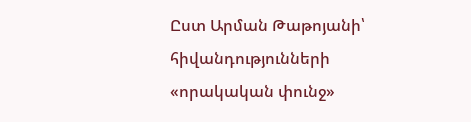Ըստ Արման Թաթոյանի՝ հիվանդությունների «որակական փունջ»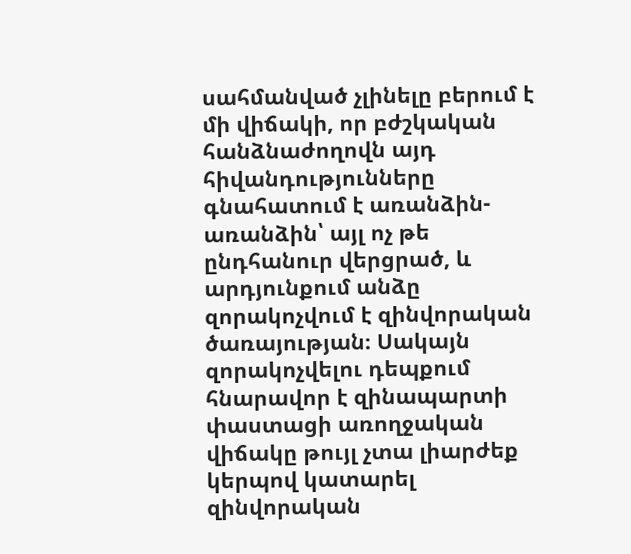սահմանված չլինելը բերում է մի վիճակի, որ բժշկական հանձնաժողովն այդ հիվանդությունները գնահատում է առանձին-առանձին՝ այլ ոչ թե ընդհանուր վերցրած, և արդյունքում անձը զորակոչվում է զինվորական ծառայության։ Սակայն զորակոչվելու դեպքում հնարավոր է զինապարտի փաստացի առողջական վիճակը թույլ չտա լիարժեք կերպով կատարել զինվորական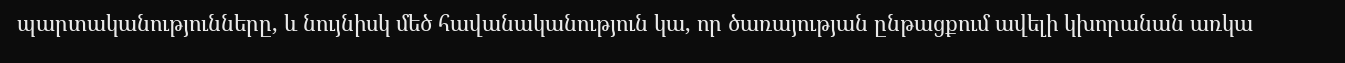պարտականությունները, և նույնիսկ մեծ հավանականություն կա, որ ծառայության ընթացքում ավելի կխորանան առկա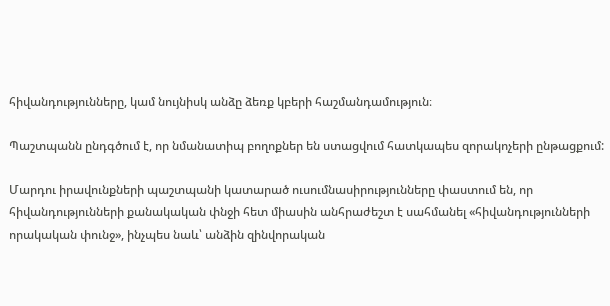հիվանդությունները, կամ նույնիսկ անձը ձեռք կբերի հաշմանդամություն։

Պաշտպանն ընդգծում է, որ նմանատիպ բողոքներ են ստացվում հատկապես զորակոչերի ընթացքում:

Մարդու իրավունքների պաշտպանի կատարած ուսումնասիրությունները փաստում են, որ հիվանդությունների քանակական փնջի հետ միասին անհրաժեշտ է սահմանել «հիվանդությունների որակական փունջ», ինչպես նաև՝ անձին զինվորական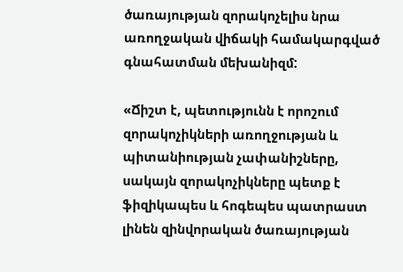ծառայության զորակոչելիս նրա առողջական վիճակի համակարգված գնահատման մեխանիզմ:

«Ճիշտ է, պետությունն է որոշում զորակոչիկների առողջության և պիտանիության չափանիշները, սակայն զորակոչիկները պետք է ֆիզիկապես և հոգեպես պատրաստ լինեն զինվորական ծառայության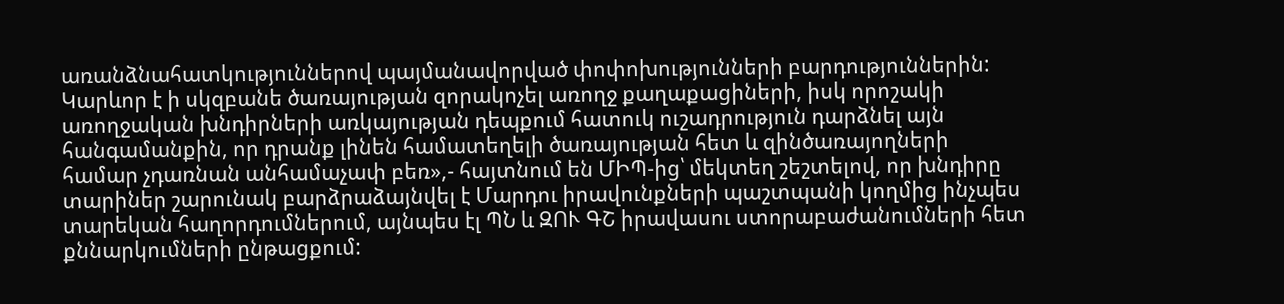առանձնահատկություններով պայմանավորված փոփոխությունների բարդություններին: Կարևոր է ի սկզբանե ծառայության զորակոչել առողջ քաղաքացիների, իսկ որոշակի առողջական խնդիրների առկայության դեպքում հատուկ ուշադրություն դարձնել այն հանգամանքին, որ դրանք լինեն համատեղելի ծառայության հետ և զինծառայողների համար չդառնան անհամաչափ բեռ»,- հայտնում են ՄԻՊ-ից՝ մեկտեղ շեշտելով, որ խնդիրը տարիներ շարունակ բարձրաձայնվել է Մարդու իրավունքների պաշտպանի կողմից ինչպես տարեկան հաղորդումներում, այնպես էլ ՊՆ և ԶՈՒ ԳՇ իրավասու ստորաբաժանումների հետ քննարկումների ընթացքում: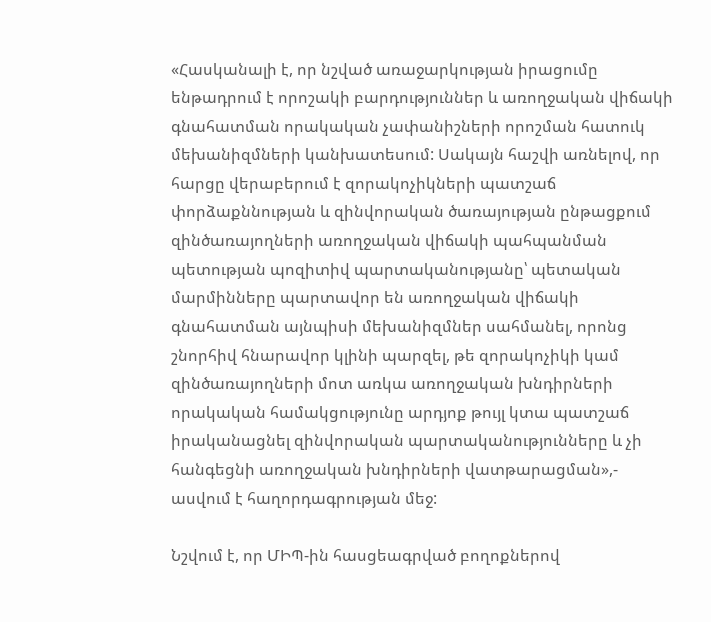«Հասկանալի է, որ նշված առաջարկության իրացումը ենթադրում է որոշակի բարդություններ և առողջական վիճակի գնահատման որակական չափանիշների որոշման հատուկ մեխանիզմների կանխատեսում: Սակայն հաշվի առնելով, որ հարցը վերաբերում է զորակոչիկների պատշաճ փորձաքննության և զինվորական ծառայության ընթացքում զինծառայողների առողջական վիճակի պահպանման պետության պոզիտիվ պարտականությանը՝ պետական մարմինները պարտավոր են առողջական վիճակի գնահատման այնպիսի մեխանիզմներ սահմանել, որոնց շնորհիվ հնարավոր կլինի պարզել, թե զորակոչիկի կամ զինծառայողների մոտ առկա առողջական խնդիրների որակական համակցությունը արդյոք թույլ կտա պատշաճ իրականացնել զինվորական պարտականությունները և չի հանգեցնի առողջական խնդիրների վատթարացման»,- ասվում է հաղորդագրության մեջ:

Նշվում է, որ ՄԻՊ-ին հասցեագրված բողոքներով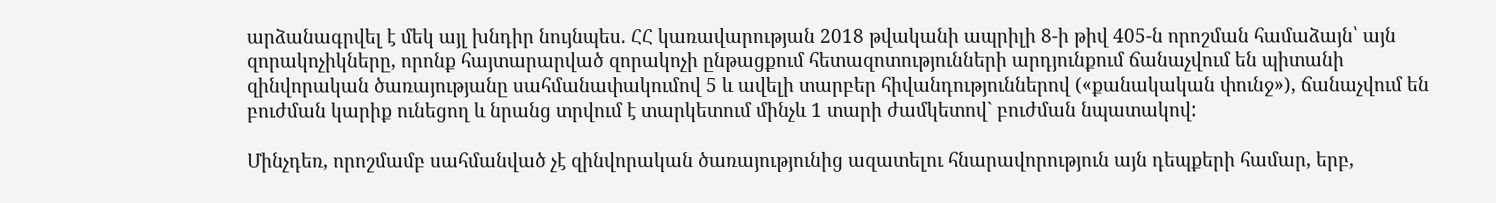արձանագրվել է մեկ այլ խնդիր նույնպես. ՀՀ կառավարության 2018 թվականի ապրիլի 8-ի թիվ 405-ն որոշման համաձայն՝ այն զորակոչիկները, որոնք հայտարարված զորակոչի ընթացքում հետազոտությունների արդյունքում ճանաչվում են պիտանի զինվորական ծառայությանը սահմանափակումով 5 և ավելի տարբեր հիվանդություններով («քանակական փունջ»), ճանաչվում են բուժման կարիք ունեցող և նրանց տրվում է տարկետում մինչև 1 տարի ժամկետով` բուժման նպատակով:

Մինչդեռ, որոշմամբ սահմանված չէ զինվորական ծառայությունից ազատելու հնարավորություն այն դեպքերի համար, երբ,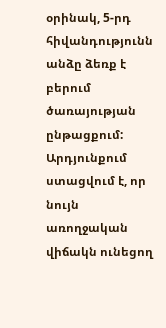օրինակ, 5-րդ հիվանդությունն անձը ձեռք է բերում ծառայության ընթացքում: Արդյունքում ստացվում է, որ նույն առողջական վիճակն ունեցող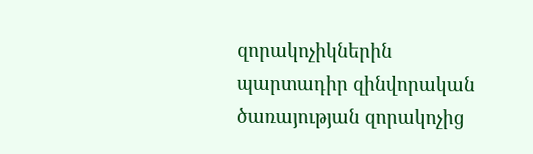զորակոչիկներին պարտադիր զինվորական ծառայության զորակոչից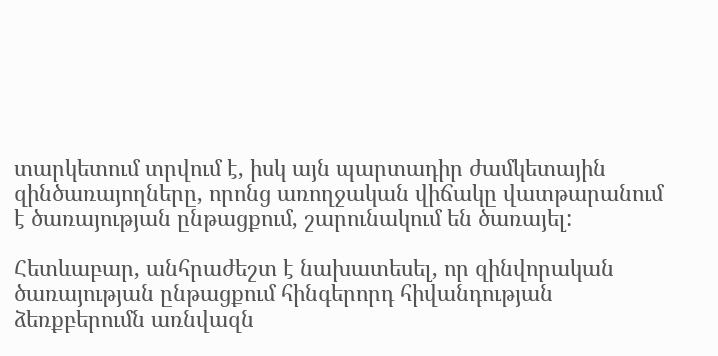տարկետում տրվում է, իսկ այն պարտադիր ժամկետային զինծառայողները, որոնց առողջական վիճակը վատթարանում է ծառայության ընթացքում, շարունակում են ծառայել:

Հետևաբար, անհրաժեշտ է նախատեսել, որ զինվորական ծառայության ընթացքում հինգերորդ հիվանդության ձեռքբերումն առնվազն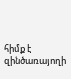հիմք է զինծառայողի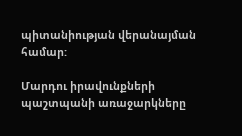պիտանիության վերանայման համար:

Մարդու իրավունքների պաշտպանի առաջարկները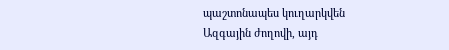պաշտոնապես կուղարկվեն Ազգային ժողովի, այդ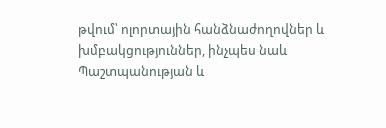թվում՝ ոլորտային հանձնաժողովներ և խմբակցություններ, ինչպես նաև Պաշտպանության և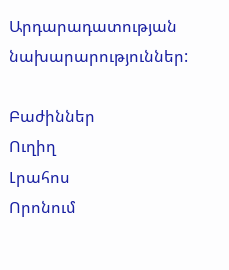Արդարադատության նախարարություններ:

Բաժիններ
Ուղիղ
Լրահոս
Որոնում